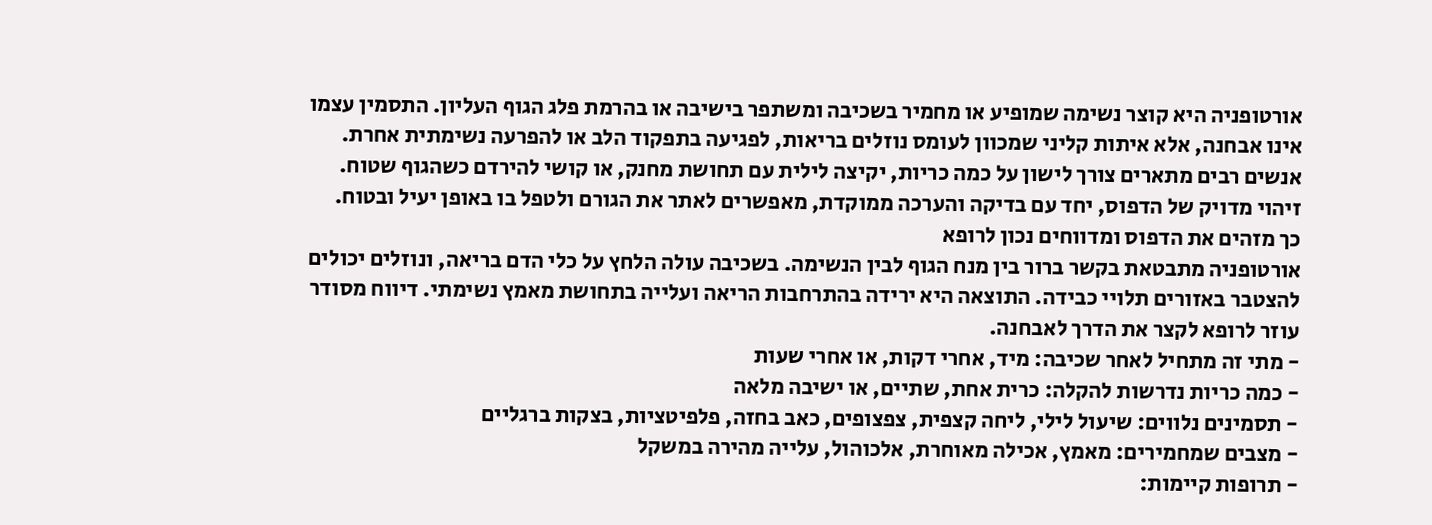אורטופניה היא קוצר נשימה שמופיע או מחמיר בשכיבה ומשתפר בישיבה או בהרמת פלג הגוף העליון. התסמין עצמו אינו אבחנה, אלא איתות קליני שמכוון לעומס נוזלים בריאות, לפגיעה בתפקוד הלב או להפרעה נשימתית אחרת. אנשים רבים מתארים צורך לישון על כמה כריות, יקיצה לילית עם תחושת מחנק, או קושי להירדם כשהגוף שטוח. זיהוי מדויק של הדפוס, יחד עם בדיקה והערכה ממוקדת, מאפשרים לאתר את הגורם ולטפל בו באופן יעיל ובטוח.
כך מזהים את הדפוס ומדווחים נכון לרופא
אורטופניה מתבטאת בקשר ברור בין מנח הגוף לבין הנשימה. בשכיבה עולה הלחץ על כלי הדם בריאה, ונוזלים יכולים להצטבר באזורים תלויי כבידה. התוצאה היא ירידה בהתרחבות הריאה ועלייה בתחושת מאמץ נשימתי. דיווח מסודר עוזר לרופא לקצר את הדרך לאבחנה.
- מתי זה מתחיל לאחר שכיבה: מיד, אחרי דקות, או אחרי שעות
- כמה כריות נדרשות להקלה: כרית אחת, שתיים, או ישיבה מלאה
- תסמינים נלווים: שיעול לילי, ליחה קצפית, צפצופים, כאב בחזה, פלפיטציות, בצקות ברגליים
- מצבים שמחמירים: מאמץ, אכילה מאוחרת, אלכוהול, עלייה מהירה במשקל
- תרופות קיימות: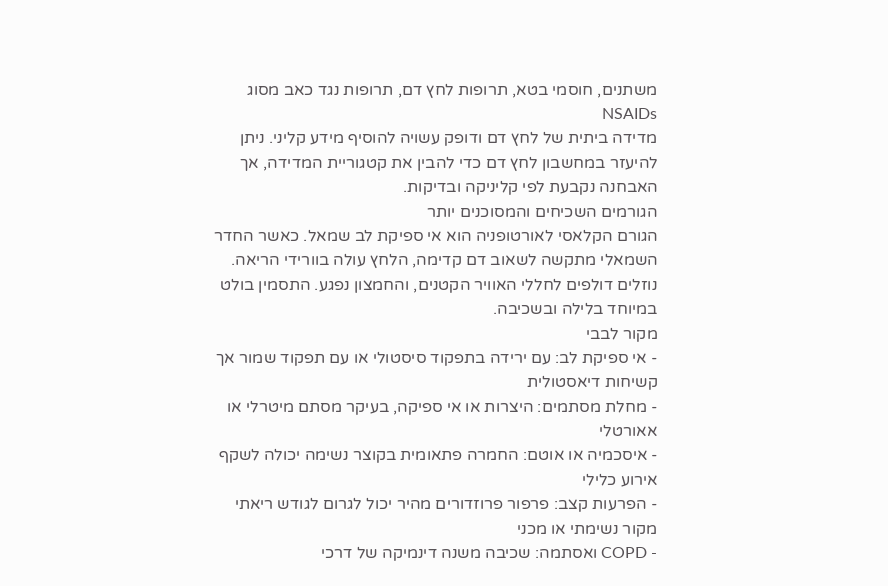משתנים, חוסמי בטא, תרופות לחץ דם, תרופות נגד כאב מסוג NSAIDs
מדידה ביתית של לחץ דם ודופק עשויה להוסיף מידע קליני. ניתן להיעזר במחשבון לחץ דם כדי להבין את קטגוריית המדידה, אך האבחנה נקבעת לפי קליניקה ובדיקות.
הגורמים השכיחים והמסוכנים יותר
הגורם הקלאסי לאורטופניה הוא אי ספיקת לב שמאל. כאשר החדר השמאלי מתקשה לשאוב דם קדימה, הלחץ עולה בוורידי הריאה. נוזלים דולפים לחללי האוויר הקטנים, והחמצון נפגע. התסמין בולט במיוחד בלילה ובשכיבה.
מקור לבבי
- אי ספיקת לב: עם ירידה בתפקוד סיסטולי או עם תפקוד שמור אך קשיחות דיאסטולית
- מחלת מסתמים: היצרות או אי ספיקה, בעיקר מסתם מיטרלי או אאורטלי
- איסכמיה או אוטם: החמרה פתאומית בקוצר נשימה יכולה לשקף אירוע כלילי
- הפרעות קצב: פרפור פרוזדורים מהיר יכול לגרום לגודש ריאתי
מקור נשימתי או מכני
- COPD ואסתמה: שכיבה משנה דינמיקה של דרכי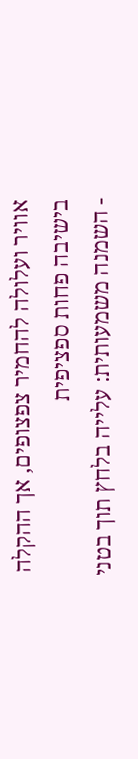אוויר ועלולה להחמיר צפצופים, אך ההקלה בישיבה פחות ספציפית
- השמנה משמעותית: עלייה בלחץ תוך בטני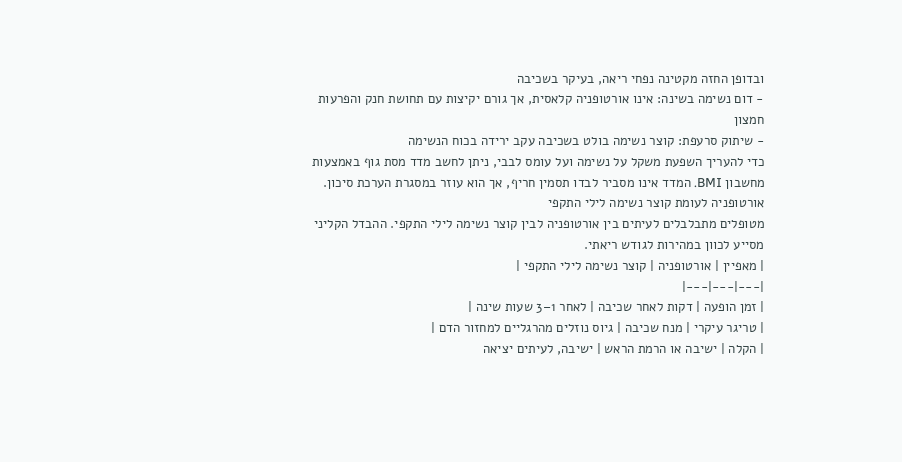ובדופן החזה מקטינה נפחי ריאה, בעיקר בשכיבה
- דום נשימה בשינה: אינו אורטופניה קלאסית, אך גורם יקיצות עם תחושת חנק והפרעות חמצון
- שיתוק סרעפת: קוצר נשימה בולט בשכיבה עקב ירידה בכוח הנשימה
כדי להעריך השפעת משקל על נשימה ועל עומס לבבי, ניתן לחשב מדד מסת גוף באמצעות מחשבון BMI. המדד אינו מסביר לבדו תסמין חריף, אך הוא עוזר במסגרת הערכת סיכון.
אורטופניה לעומת קוצר נשימה לילי התקפי
מטופלים מתבלבלים לעיתים בין אורטופניה לבין קוצר נשימה לילי התקפי. ההבדל הקליני מסייע לכוון במהירות לגודש ריאתי.
| מאפיין | אורטופניה | קוצר נשימה לילי התקפי |
|---|---|---|
| זמן הופעה | דקות לאחר שכיבה | לאחר 1–3 שעות שינה |
| טריגר עיקרי | מנח שכיבה | גיוס נוזלים מהרגליים למחזור הדם |
| הקלה | ישיבה או הרמת הראש | ישיבה, לעיתים יציאה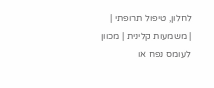לחלון, טיפול תרופתי |
| משמעות קלינית | מכוון לעומס נפח או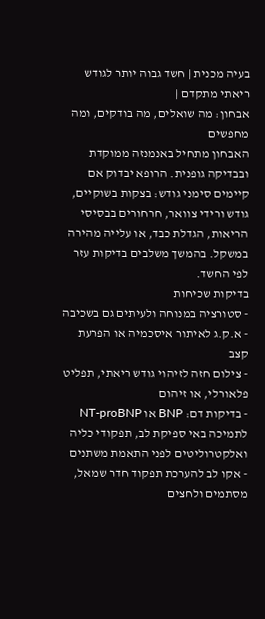בעיה מכנית | חשד גבוה יותר לגודש ריאתי מתקדם |
אבחון: מה שואלים, מה בודקים, ומה מחפשים
האבחון מתחיל באנמנזה ממוקדת ובבדיקה גופנית. הרופא יבדוק אם קיימים סימני גודש: בצקות בשוקיים, גודש ורידי צוואר, חרחורים בבסיסי הריאות, הגדלת כבד, או עלייה מהירה במשקל. בהמשך משלבים בדיקות עזר לפי החשד.
בדיקות שכיחות
- סטורציה במנוחה ולעיתים גם בשכיבה
- א.ק.ג לאיתור איסכמיה או הפרעת קצב
- צילום חזה לזיהוי גודש ריאתי, תפליט פלאורלי, או זיהום
- בדיקות דם: BNP או NT-proBNP לתמיכה באי ספיקת לב, תפקודי כליה ואלקטרוליטים לפני התאמת משתנים
- אקו לב להערכת תפקוד חדר שמאל, מסתמים ולחצים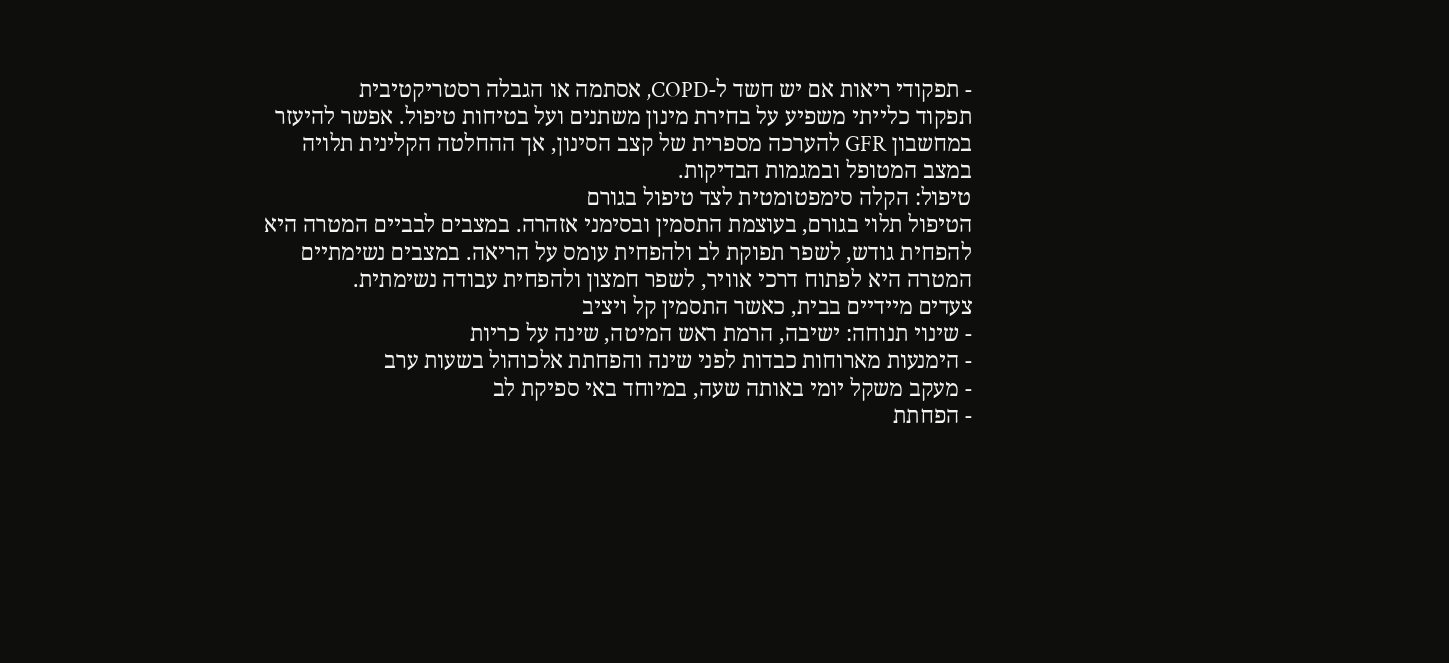- תפקודי ריאות אם יש חשד ל-COPD, אסתמה או הגבלה רסטריקטיבית
תפקוד כלייתי משפיע על בחירת מינון משתנים ועל בטיחות טיפול. אפשר להיעזר במחשבון GFR להערכה מספרית של קצב הסינון, אך ההחלטה הקלינית תלויה במצב המטופל ובמגמות הבדיקות.
טיפול: הקלה סימפטומטית לצד טיפול בגורם
הטיפול תלוי בגורם, בעוצמת התסמין ובסימני אזהרה. במצבים לבביים המטרה היא להפחית גודש, לשפר תפוקת לב ולהפחית עומס על הריאה. במצבים נשימתיים המטרה היא לפתוח דרכי אוויר, לשפר חמצון ולהפחית עבודה נשימתית.
צעדים מיידיים בבית, כאשר התסמין קל ויציב
- שינוי תנוחה: ישיבה, הרמת ראש המיטה, שינה על כריות
- הימנעות מארוחות כבדות לפני שינה והפחתת אלכוהול בשעות ערב
- מעקב משקל יומי באותה שעה, במיוחד באי ספיקת לב
- הפחתת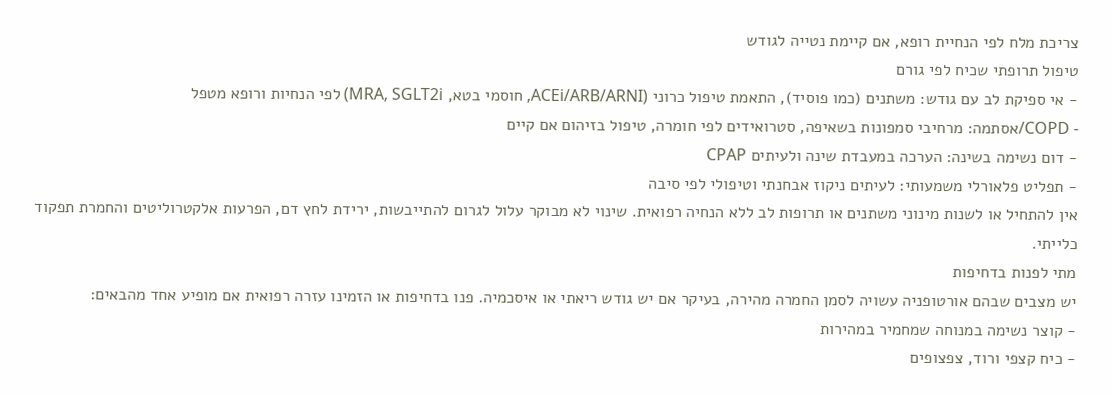צריכת מלח לפי הנחיית רופא, אם קיימת נטייה לגודש
טיפול תרופתי שכיח לפי גורם
- אי ספיקת לב עם גודש: משתנים (כמו פוסיד), התאמת טיפול כרוני (ACEi/ARB/ARNI, חוסמי בטא, MRA, SGLT2i) לפי הנחיות ורופא מטפל
- COPD/אסתמה: מרחיבי סמפונות בשאיפה, סטרואידים לפי חומרה, טיפול בזיהום אם קיים
- דום נשימה בשינה: הערכה במעבדת שינה ולעיתים CPAP
- תפליט פלאורלי משמעותי: לעיתים ניקוז אבחנתי וטיפולי לפי סיבה
אין להתחיל או לשנות מינוני משתנים או תרופות לב ללא הנחיה רפואית. שינוי לא מבוקר עלול לגרום להתייבשות, ירידת לחץ דם, הפרעות אלקטרוליטים והחמרת תפקוד כלייתי.
מתי לפנות בדחיפות
יש מצבים שבהם אורטופניה עשויה לסמן החמרה מהירה, בעיקר אם יש גודש ריאתי או איסכמיה. פנו בדחיפות או הזמינו עזרה רפואית אם מופיע אחד מהבאים:
- קוצר נשימה במנוחה שמחמיר במהירות
- כיח קצפי ורוד, צפצופים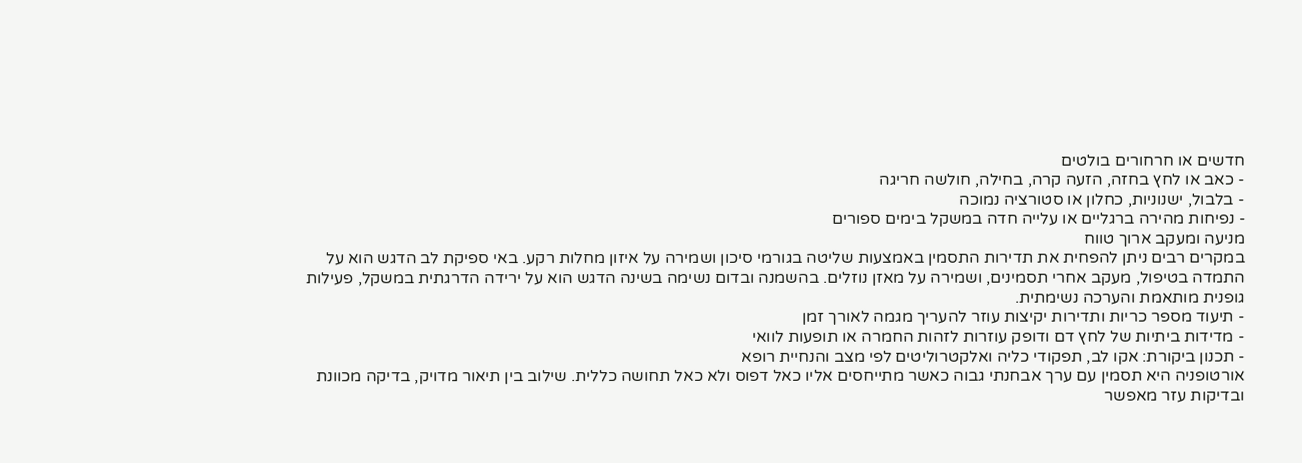חדשים או חרחורים בולטים
- כאב או לחץ בחזה, הזעה קרה, בחילה, חולשה חריגה
- בלבול, ישנוניות, כחלון או סטורציה נמוכה
- נפיחות מהירה ברגליים או עלייה חדה במשקל בימים ספורים
מניעה ומעקב ארוך טווח
במקרים רבים ניתן להפחית את תדירות התסמין באמצעות שליטה בגורמי סיכון ושמירה על איזון מחלות רקע. באי ספיקת לב הדגש הוא על התמדה בטיפול, מעקב אחרי תסמינים, ושמירה על מאזן נוזלים. בהשמנה ובדום נשימה בשינה הדגש הוא על ירידה הדרגתית במשקל, פעילות גופנית מותאמת והערכה נשימתית.
- תיעוד מספר כריות ותדירות יקיצות עוזר להעריך מגמה לאורך זמן
- מדידות ביתיות של לחץ דם ודופק עוזרות לזהות החמרה או תופעות לוואי
- תכנון ביקורת: אקו לב, תפקודי כליה ואלקטרוליטים לפי מצב והנחיית רופא
אורטופניה היא תסמין עם ערך אבחנתי גבוה כאשר מתייחסים אליו כאל דפוס ולא כאל תחושה כללית. שילוב בין תיאור מדויק, בדיקה מכוונת ובדיקות עזר מאפשר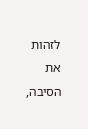לזהות את הסיבה,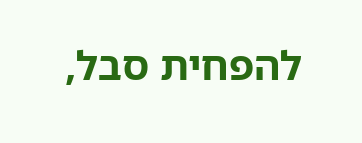להפחית סבל,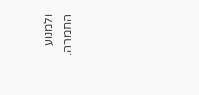ולמנוע החמרה.